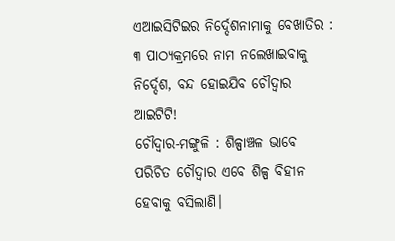ଏଆଇସିଟିଇର ନିର୍ଦ୍ଦେଶନାମାକୁ ବେଖାତିର : ୩ ପାଠ୍ୟକ୍ରମରେ ନାମ ନଲେଖାଇବାକୁ ନିର୍ଦ୍ଦେଶ, ବନ୍ଦ ହୋଇଯିବ ଚୌଦ୍ୱାର ଆଇଟିଟି!
ଚୌଦ୍ୱାର-ମଙ୍ଗୁଳି : ଶିଳ୍ପାଞ୍ଚଳ ଭାବେ ପରିଚିତ ଚୌଦ୍ୱାର ଏବେ ଶିଳ୍ପ ବିହୀନ ହେବାକୁ ବସିଲାଣି।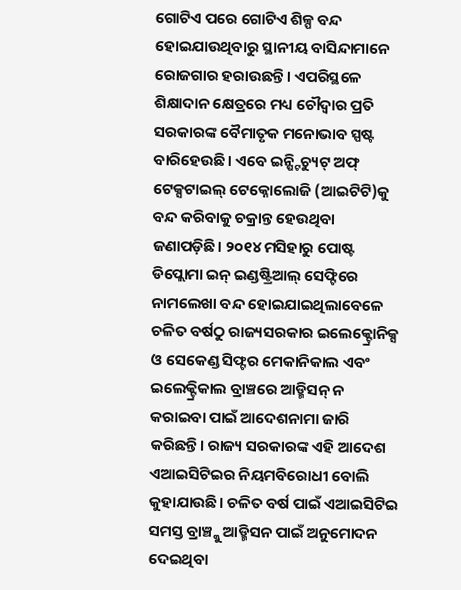ଗୋଟିଏ ପରେ ଗୋଟିଏ ଶିଳ୍ପ ବନ୍ଦ ହୋଇଯାଉଥିବାରୁ ସ୍ଥାନୀୟ ବାସିନ୍ଦାମାନେ ରୋଜଗାର ହରାଉଛନ୍ତି। ଏପରିସ୍ଥଳେ ଶିକ୍ଷାଦାନ କ୍ଷେତ୍ରରେ ମଧ୍ୟ ଚୌଦ୍ୱାର ପ୍ରତି ସରକାରଙ୍କ ବୈମାତୃକ ମନୋଭାବ ସ୍ପଷ୍ଟ ବାରିହେଉଛି। ଏବେ ଇନ୍ଷ୍ଟିଚ୍ୟୁଟ୍ ଅଫ୍ ଟେକ୍ସଟାଇଲ୍ ଟେକ୍ନୋଲୋଜି (ଆଇଟିଟି)କୁ ବନ୍ଦ କରିବାକୁ ଚକ୍ରାନ୍ତ ହେଉଥିବା ଜଣାପଡ଼ିଛି। ୨୦୧୪ ମସିହାରୁ ପୋଷ୍ଟ ଡିପ୍ଲୋମା ଇନ୍ ଇଣ୍ଡଷ୍ଟ୍ରିଆଲ୍ ସେଫ୍ଟିରେ ନାମଲେଖା ବନ୍ଦ ହୋଇଯାଇଥିଲାବେଳେ ଚଳିତ ବର୍ଷଠୁ ରାଜ୍ୟସରକାର ଇଲେକ୍ଟ୍ରୋନିକ୍ସ ଓ ସେକେଣ୍ଡ ସିଫ୍ଟର ମେକାନିକାଲ ଏବଂ ଇଲେକ୍ଟ୍ରିକାଲ ବ୍ରାଞ୍ଚରେ ଆଡ୍ମିସନ୍ ନ କରାଇବା ପାଇଁ ଆଦେଶନାମା ଜାରି କରିଛନ୍ତି। ରାଜ୍ୟ ସରକାରଙ୍କ ଏହି ଆଦେଶ ଏଆଇସିଟିଇର ନିୟମବିରୋଧୀ ବୋଲି କୁହାଯାଉଛି। ଚଳିତ ବର୍ଷ ପାଇଁ ଏଆଇସିଟିଇ ସମସ୍ତ ବ୍ରାଞ୍ଚ୍କୁ ଆଡ୍ମିସନ ପାଇଁ ଅନୁମୋଦନ ଦେଇଥିବା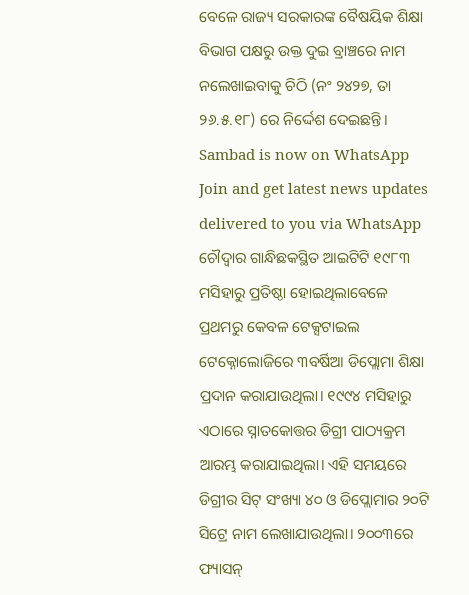ବେଳେ ରାଜ୍ୟ ସରକାରଙ୍କ ବୈଷୟିକ ଶିକ୍ଷା ବିଭାଗ ପକ୍ଷରୁ ଉକ୍ତ ଦୁଇ ବ୍ରାଞ୍ଚରେ ନାମ ନଲେଖାଇବାକୁ ଚିଠି (ନଂ ୨୪୨୭, ତା ୨୬.୫.୧୮) ରେ ନିର୍ଦ୍ଦେଶ ଦେଇଛନ୍ତି।
Sambad is now on WhatsApp
Join and get latest news updates delivered to you via WhatsApp
ଚୌଦ୍ୱାର ଗାନ୍ଧିଛକସ୍ଥିତ ଆଇଟିଟି ୧୯୮୩ ମସିହାରୁ ପ୍ରତିଷ୍ଠା ହୋଇଥିଲାବେଳେ ପ୍ରଥମରୁ କେବଳ ଟେକ୍ସଟାଇଲ ଟେକ୍ନୋଲୋଜିରେ ୩ବର୍ଷିଆ ଡିପ୍ଲୋମା ଶିକ୍ଷା ପ୍ରଦାନ କରାଯାଉଥିଲା। ୧୯୯୪ ମସିହାରୁ ଏଠାରେ ସ୍ନାତକୋତ୍ତର ଡିଗ୍ରୀ ପାଠ୍ୟକ୍ରମ ଆରମ୍ଭ କରାଯାଇଥିଲା। ଏହି ସମୟରେ ଡିଗ୍ରୀର ସିଟ୍ ସଂଖ୍ୟା ୪୦ ଓ ଡିପ୍ଲୋମାର ୨୦ଟି ସିଟ୍ରେ ନାମ ଲେଖାଯାଉଥିଲା। ୨୦୦୩ରେ ଫ୍ୟାସନ୍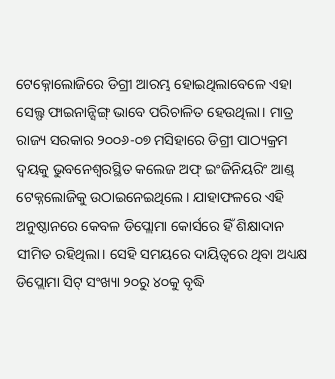ଟେକ୍ନୋଲୋଜିରେ ଡିଗ୍ରୀ ଆରମ୍ଭ ହୋଇଥିଲାବେଳେ ଏହା ସେଲ୍ଫ ଫାଇନାନ୍ସିଙ୍ଗ୍ ଭାବେ ପରିଚାଳିତ ହେଉଥିଲା। ମାତ୍ର ରାଜ୍ୟ ସରକାର ୨୦୦୬-୦୭ ମସିହାରେ ଡିଗ୍ରୀ ପାଠ୍ୟକ୍ରମ ଦ୍ୱୟକୁ ଭୁବନେଶ୍ୱରସ୍ଥିତ କଲେଜ ଅଫ୍ ଇଂଜିନିୟରିଂ ଆଣ୍ଡ୍ ଟେକ୍ନଲୋଜିକୁ ଉଠାଇନେଇଥିଲେ। ଯାହାଫଳରେ ଏହି ଅନୁଷ୍ଠାନରେ କେବଳ ଡିପ୍ଲୋମା କୋର୍ସରେ ହିଁ ଶିକ୍ଷାଦାନ ସୀମିତ ରହିଥିଲା। ସେହି ସମୟରେ ଦାୟିତ୍ୱରେ ଥିବା ଅଧ୍ୟକ୍ଷ ଡିପ୍ଲୋମା ସିଟ୍ ସଂଖ୍ୟା ୨୦ରୁ ୪୦କୁ ବୃଦ୍ଧି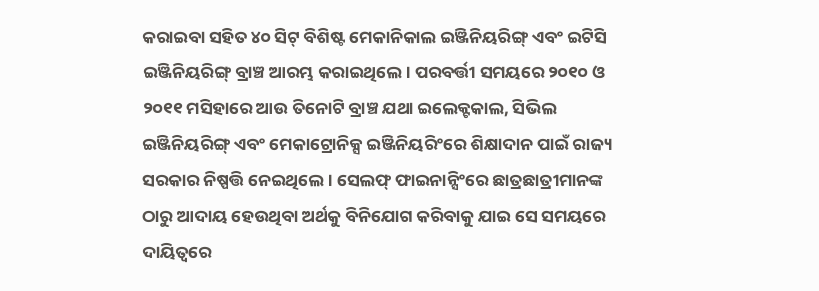କରାଇବା ସହିତ ୪୦ ସିଟ୍ ବିଶିଷ୍ଟ ମେକାନିକାଲ ଇଞ୍ଜିନିୟରିଙ୍ଗ୍ ଏବଂ ଇଟିସି ଇଞ୍ଜିନିୟରିଙ୍ଗ୍ ବ୍ରାଞ୍ଚ ଆରମ୍ଭ କରାଇଥିଲେ। ପରବର୍ତ୍ତୀ ସମୟରେ ୨୦୧୦ ଓ ୨୦୧୧ ମସିହାରେ ଆଉ ତିନୋଟି ବ୍ରାଞ୍ଚ ଯଥା ଇଲେକ୍ଟକାଲ, ସିଭିଲ ଇଞ୍ଜିନିୟରିଙ୍ଗ୍ ଏବଂ ମେକାଟ୍ରୋନିକ୍ସ ଇଞ୍ଜିନିୟରିଂରେ ଶିକ୍ଷାଦାନ ପାଇଁ ରାଜ୍ୟ ସରକାର ନିଷ୍ପତ୍ତି ନେଇଥିଲେ। ସେଲଫ୍ ଫାଇନାନ୍ସିଂରେ ଛାତ୍ରଛାତ୍ରୀମାନଙ୍କ ଠାରୁ ଆଦାୟ ହେଉଥିବା ଅର୍ଥକୁ ବିନିଯୋଗ କରିବାକୁ ଯାଇ ସେ ସମୟରେ ଦାୟିତ୍ୱରେ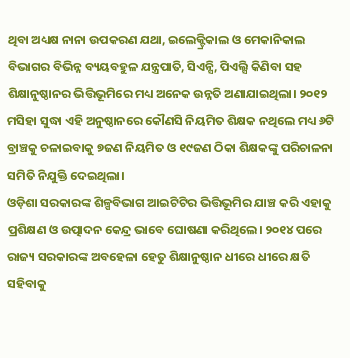ଥିବା ଅଧ୍ୟକ୍ଷ ନାନା ଉପକରଣ ଯଥା, ଇଲେକ୍ଟ୍ରିକାଲ ଓ ମେକାନିକାଲ ବିଭାଗର ବିଭିନ୍ନ ବ୍ୟୟବହୁଳ ଯନ୍ତ୍ରପାତି, ସିଏନ୍ସି, ପିଏଲ୍ସି କିଣିବା ସହ ଶିକ୍ଷାନୁଷ୍ଠାନର ଭିତ୍ତିଭୂମିରେ ମଧ୍ୟ ଅନେକ ଉନ୍ନତି ଅଣାଯାଇଥିଲା। ୨୦୧୨ ମସିହା ସୁଦ୍ଧା ଏହି ଅନୁଷ୍ଠାନରେ କୌଣସି ନିୟମିତ ଶିକ୍ଷକ ନଥିଲେ ମଧ୍ୟ ୬ଟି ବ୍ରାଞ୍ଚକୁ ଚଳାଇବାକୁ ୭ଜଣ ନିୟମିତ ଓ ୧୯ଜଣ ଠିକା ଶିକ୍ଷକଙ୍କୁ ପରିଚାଳନା ସମିତି ନିଯୁକ୍ତି ଦେଇଥିଲା।
ଓଡ଼ିଶା ସରକାରଙ୍କ ଶିଳ୍ପବିଭାଗ ଆଇଟିଟିର ଭିତ୍ତିଭୂମିର ଯାଞ୍ଚ କରି ଏହାକୁ ପ୍ରଶିକ୍ଷଣ ଓ ଉତ୍ପାଦନ କେନ୍ଦ୍ର ଭାବେ ଘୋଷଣା କରିଥିଲେ। ୨୦୧୪ ପରେ ରାଜ୍ୟ ସରକାରଙ୍କ ଅବହେଳା ହେତୁ ଶିକ୍ଷାନୁଷ୍ଠାନ ଧୀରେ ଧୀରେ କ୍ଷତି ସହିବାକୁ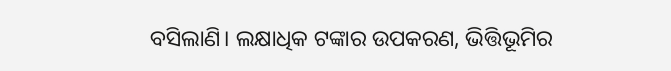ବସିଲାଣି। ଲକ୍ଷାଧିକ ଟଙ୍କାର ଉପକରଣ, ଭିତ୍ତିଭୂମିର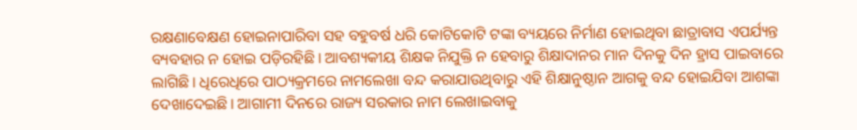ରକ୍ଷଣାବେକ୍ଷଣ ହୋଇନାପାରିବା ସହ ବହୁବର୍ଷ ଧରି କୋଟିକୋଟି ଟଙ୍କା ବ୍ୟୟରେ ନିର୍ମାଣ ହୋଇଥିବା ଛାତ୍ରାବାସ ଏପର୍ଯ୍ୟନ୍ତ ବ୍ୟବହାର ନ ହୋଇ ପଡ଼ିରହିଛି। ଆବଶ୍ୟକୀୟ ଶିକ୍ଷକ ନିଯୁକ୍ତି ନ ହେବାରୁ ଶିକ୍ଷାଦାନର ମାନ ଦିନକୁ ଦିନ ହ୍ରାସ ପାଇବାରେ ଲାଗିଛି। ଧିରେଧିରେ ପାଠ୍ୟକ୍ରମରେ ନାମଲେଖା ବନ୍ଦ କରାଯାଉଥିବାରୁ ଏହି ଶିକ୍ଷାନୁଷ୍ଠାନ ଆଗକୁ ବନ୍ଦ ହୋଇଯିବା ଆଶଙ୍କା ଦେଖାଦେଇଛି। ଆଗାମୀ ଦିନରେ ରାଜ୍ୟ ସରକାର ନାମ ଲେଖାଇବାକୁ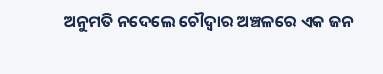ଅନୁମତି ନଦେଲେ ଚୌଦ୍ୱାର ଅଞ୍ଚଳରେ ଏକ ଜନ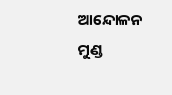ଆନ୍ଦୋଳନ ମୁଣ୍ଡ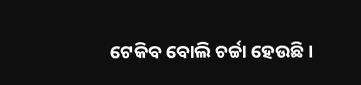ଟେକିବ ବୋଲି ଚର୍ଚ୍ଚା ହେଉଛି।